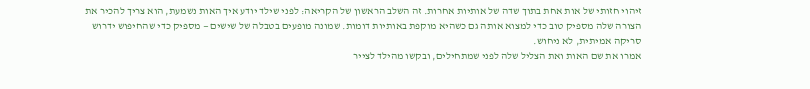זיהוי חזותי של אות אחת בתוך שדה של אותיות אחרות. זה השלב הראשון של הקריאה: לפני שילד יודע איך האות נשמעת, הוא צריך להכיר את הצורה שלה מספיק טוב כדי למצוא אותה גם כשהיא מוקפת באותיות דומות. שמונה מופעים בטבלה של שישים — מספיק כדי שהחיפוש ידרוש סריקה אמיתית, לא ניחוש.
אמרו את שם האות ואת הצליל שלה לפני שמתחילים, ובקשו מהילד לצייר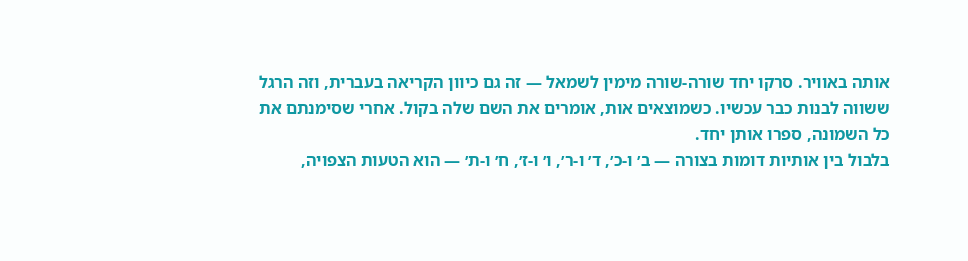אותה באוויר. סרקו יחד שורה-שורה מימין לשמאל — זה גם כיוון הקריאה בעברית, וזה הרגל ששווה לבנות כבר עכשיו. כשמוצאים אות, אומרים את השם שלה בקול. אחרי שסימנתם את כל השמונה, ספרו אותן יחד.
בלבול בין אותיות דומות בצורה — ב׳ ו-כ׳, ד׳ ו-ר׳, ו׳ ו-ז׳, ח׳ ו-ת׳ — הוא הטעות הצפויה,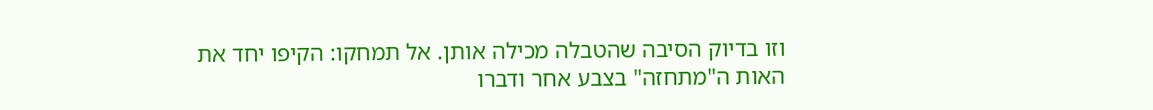וזו בדיוק הסיבה שהטבלה מכילה אותן. אל תמחקו: הקיפו יחד את האות ה"מתחזה" בצבע אחר ודברו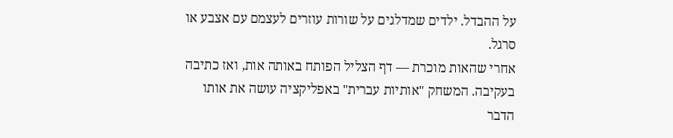על ההבדל. ילדים שמדלגים על שורות עוזרים לעצמם עם אצבע או סרגל.
אחרי שהאות מוכרת — דף הצליל הפותח באותה אות, ואז כתיבה בעקיבה. המשחק "אותיות עברית" באפליקציה עושה את אותו הדבר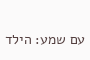עם שמע: הילד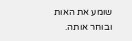שומע את האות ובוחר אותה.